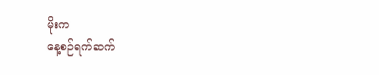မိုးက
နေ့စဉ်ရက်ဆက်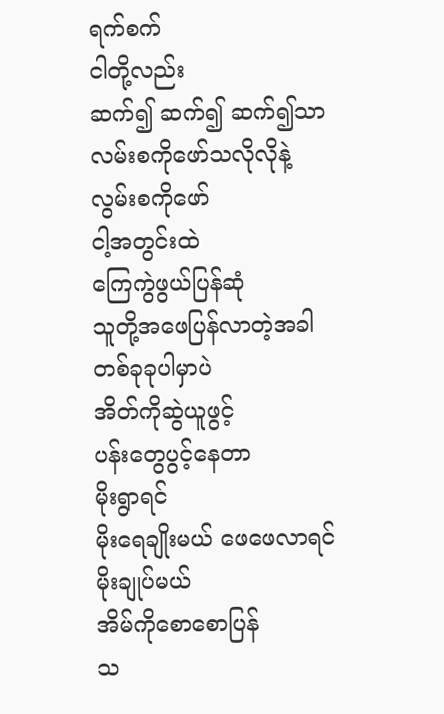ရက်စက်
ငါတို့လည်း
ဆက်၍ ဆက်၍ ဆက်၍သာ
လမ်းစကိုဖော်သလိုလိုနဲ့
လွမ်းစကိုဖော်
ငါ့အတွင်းထဲ
ကြေကွဲဖွယ်ပြန်ဆုံ
သူတို့အဖေပြန်လာတဲ့အခါ
တစ်ခုခုပါမှာပဲ
အိတ်ကိုဆွဲယူဖွင့်
ပန်းတွေပွင့်နေတာ
မိုးရွာရင်
မိုးရေချိုးမယ် ဖေဖေလာရင်
မိုးချုပ်မယ်
အိမ်ကိုစောစောပြန်
သ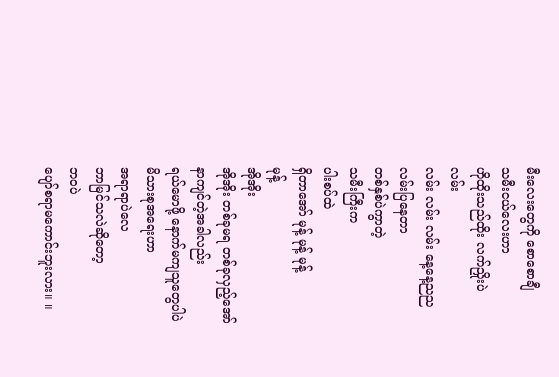မီးလေးတွေကို စောစောချီ
သမီးငယ်လေးဟာ
ဟိုထိုးသည်ထိုး လက်ညှိုးပဲ
လမ်း
လမ်း လမ်း လမ်း နေ့နေ့ညည
လမ်းပြနေတာ
တစ်နှစ်ပဲကွာတဲ့
သမီးကြီးက
ပါးစပ်ထဲ
ရှိတာအော် မုန့် မုန့် မုန့်
မုန့်
အိုအိုး
အိုအိုး တစ်ခုမရ တစ်ခုလှည့်အော်
နာကျင်တဲ့အခါလည်း
ရယ်မောဖို့ နောက်မကျသူတွေပါပဲ
မိသားစုအရေးဟာ
အရာရာပဲလေ
ဘာမြင်သလဲဆိုတော့
ဘဝပဲ
ပျော်စရာမကောင်းဘူးလား။ ။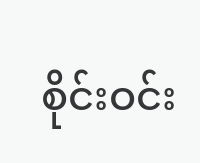စိုင်းဝင်း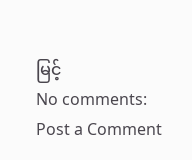မြင့်
No comments:
Post a Comment